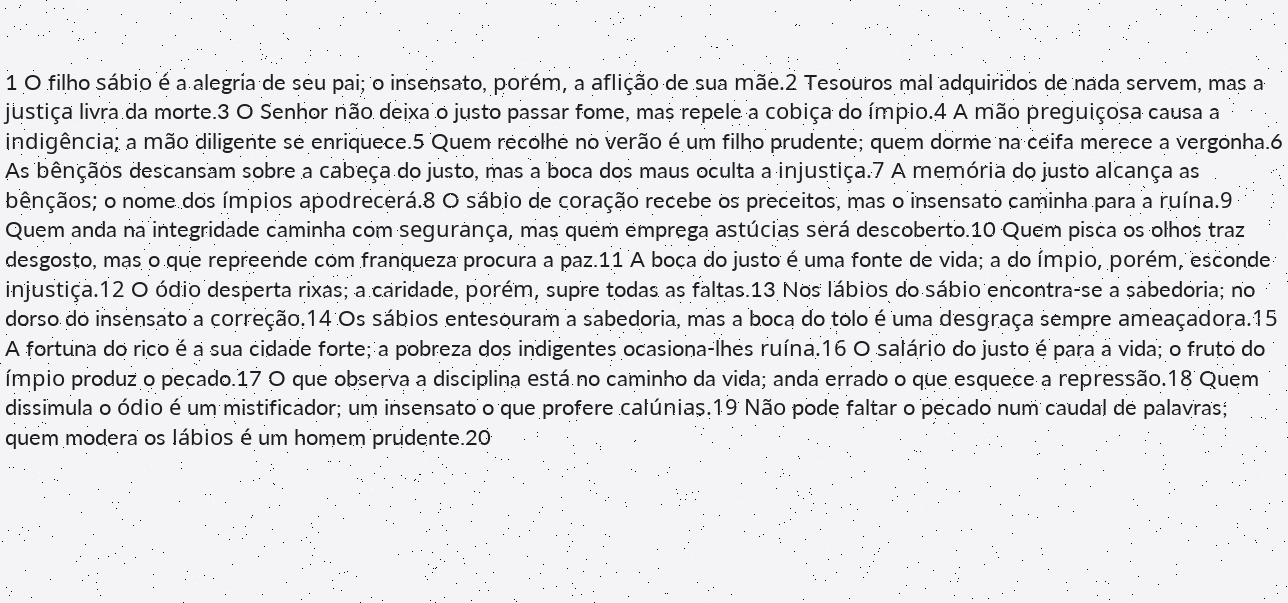1 O filho sábio é a alegria de seu pai; o insensato, porém, a aflição de sua mãe.2 Tesouros mal adquiridos de nada servem, mas a justiça livra da morte.3 O Senhor não deixa o justo passar fome, mas repele a cobiça do ímpio.4 A mão preguiçosa causa a indigência; a mão diligente se enriquece.5 Quem recolhe no verão é um filho prudente; quem dorme na ceifa merece a vergonha.6 As bênçãos descansam sobre a cabeça do justo, mas a boca dos maus oculta a injustiça.7 A memória do justo alcança as bênçãos; o nome dos ímpios apodrecerá.8 O sábio de coração recebe os preceitos, mas o insensato caminha para a ruína.9 Quem anda na integridade caminha com segurança, mas quem emprega astúcias será descoberto.10 Quem pisca os olhos traz desgosto, mas o que repreende com franqueza procura a paz.11 A boca do justo é uma fonte de vida; a do ímpio, porém, esconde injustiça.12 O ódio desperta rixas; a caridade, porém, supre todas as faltas.13 Nos lábios do sábio encontra-se a sabedoria; no dorso do insensato a correção.14 Os sábios entesouram a sabedoria, mas a boca do tolo é uma desgraça sempre ameaçadora.15 A fortuna do rico é a sua cidade forte; a pobreza dos indigentes ocasiona-lhes ruína.16 O salário do justo é para a vida; o fruto do ímpio produz o pecado.17 O que observa a disciplina está no caminho da vida; anda errado o que esquece a repressão.18 Quem dissimula o ódio é um mistificador; um insensato o que profere calúnias.19 Não pode faltar o pecado num caudal de palavras; quem modera os lábios é um homem prudente.20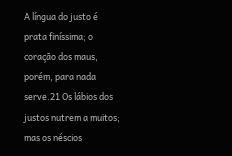A língua do justo é prata finíssima; o coração dos maus, porém, para nada serve.21 Os lábios dos justos nutrem a muitos; mas os néscios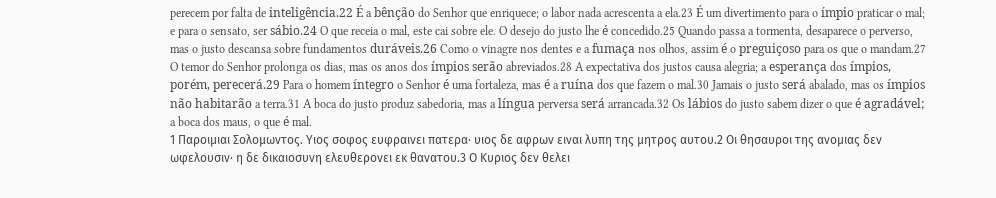perecem por falta de inteligência.22 É a bênção do Senhor que enriquece; o labor nada acrescenta a ela.23 É um divertimento para o ímpio praticar o mal; e para o sensato, ser sábio.24 O que receia o mal, este cai sobre ele. O desejo do justo lhe é concedido.25 Quando passa a tormenta, desaparece o perverso, mas o justo descansa sobre fundamentos duráveis.26 Como o vinagre nos dentes e a fumaça nos olhos, assim é o preguiçoso para os que o mandam.27 O temor do Senhor prolonga os dias, mas os anos dos ímpios serão abreviados.28 A expectativa dos justos causa alegria; a esperança dos ímpios, porém, perecerá.29 Para o homem íntegro o Senhor é uma fortaleza, mas é a ruína dos que fazem o mal.30 Jamais o justo será abalado, mas os ímpios não habitarão a terra.31 A boca do justo produz sabedoria, mas a língua perversa será arrancada.32 Os lábios do justo sabem dizer o que é agradável; a boca dos maus, o que é mal.
1 Παροιμιαι Σολομωντος. Υιος σοφος ευφραινει πατερα· υιος δε αφρων ειναι λυπη της μητρος αυτου.2 Οι θησαυροι της ανομιας δεν ωφελουσιν· η δε δικαιοσυνη ελευθερονει εκ θανατου.3 Ο Κυριος δεν θελει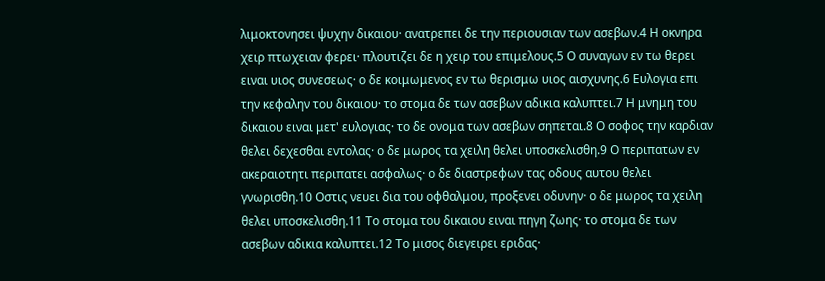λιμοκτονησει ψυχην δικαιου· ανατρεπει δε την περιουσιαν των ασεβων.4 Η οκνηρα χειρ πτωχειαν φερει· πλουτιζει δε η χειρ του επιμελους.5 Ο συναγων εν τω θερει ειναι υιος συνεσεως· ο δε κοιμωμενος εν τω θερισμω υιος αισχυνης.6 Ευλογια επι την κεφαλην του δικαιου· το στομα δε των ασεβων αδικια καλυπτει.7 Η μνημη του δικαιου ειναι μετ' ευλογιας· το δε ονομα των ασεβων σηπεται.8 Ο σοφος την καρδιαν θελει δεχεσθαι εντολας· ο δε μωρος τα χειλη θελει υποσκελισθη.9 Ο περιπατων εν ακεραιοτητι περιπατει ασφαλως· ο δε διαστρεφων τας οδους αυτου θελει γνωρισθη.10 Οστις νευει δια του οφθαλμου, προξενει οδυνην· ο δε μωρος τα χειλη θελει υποσκελισθη.11 Το στομα του δικαιου ειναι πηγη ζωης· το στομα δε των ασεβων αδικια καλυπτει.12 Το μισος διεγειρει εριδας·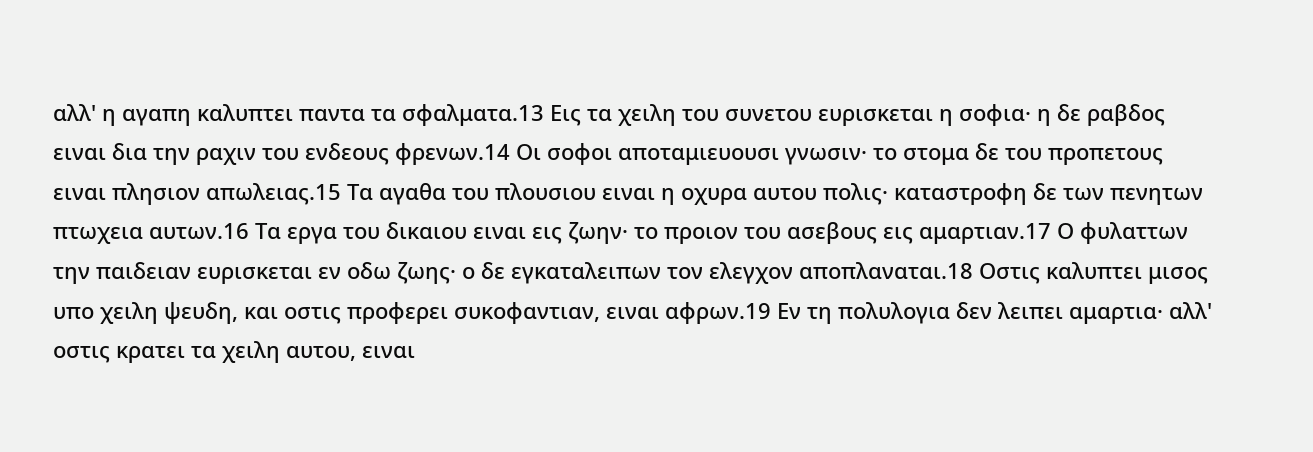αλλ' η αγαπη καλυπτει παντα τα σφαλματα.13 Εις τα χειλη του συνετου ευρισκεται η σοφια· η δε ραβδος ειναι δια την ραχιν του ενδεους φρενων.14 Οι σοφοι αποταμιευουσι γνωσιν· το στομα δε του προπετους ειναι πλησιον απωλειας.15 Τα αγαθα του πλουσιου ειναι η οχυρα αυτου πολις· καταστροφη δε των πενητων πτωχεια αυτων.16 Τα εργα του δικαιου ειναι εις ζωην· το προιον του ασεβους εις αμαρτιαν.17 Ο φυλαττων την παιδειαν ευρισκεται εν οδω ζωης· ο δε εγκαταλειπων τον ελεγχον αποπλαναται.18 Οστις καλυπτει μισος υπο χειλη ψευδη, και οστις προφερει συκοφαντιαν, ειναι αφρων.19 Εν τη πολυλογια δεν λειπει αμαρτια· αλλ' οστις κρατει τα χειλη αυτου, ειναι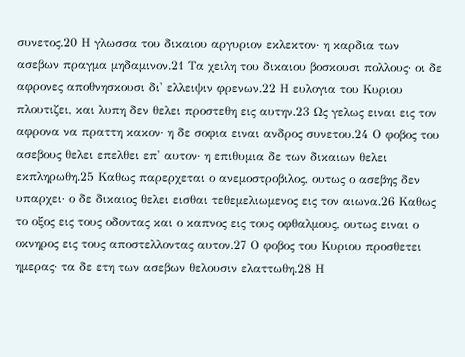συνετος.20 Η γλωσσα του δικαιου αργυριον εκλεκτον· η καρδια των ασεβων πραγμα μηδαμινον.21 Τα χειλη του δικαιου βοσκουσι πολλους· οι δε αφρονες αποθνησκουσι δι' ελλειψιν φρενων.22 Η ευλογια του Κυριου πλουτιζει, και λυπη δεν θελει προστεθη εις αυτην.23 Ως γελως ειναι εις τον αφρονα να πραττη κακον· η δε σοφια ειναι ανδρος συνετου.24 Ο φοβος του ασεβους θελει επελθει επ' αυτον· η επιθυμια δε των δικαιων θελει εκπληρωθη.25 Καθως παρερχεται ο ανεμοστροβιλος, ουτως ο ασεβης δεν υπαρχει· ο δε δικαιος θελει εισθαι τεθεμελιωμενος εις τον αιωνα.26 Καθως το οξος εις τους οδοντας και ο καπνος εις τους οφθαλμους, ουτως ειναι ο οκνηρος εις τους αποστελλοντας αυτον.27 Ο φοβος του Κυριου προσθετει ημερας· τα δε ετη των ασεβων θελουσιν ελαττωθη.28 Η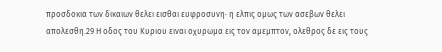προσδοκια των δικαιων θελει εισθαι ευφροσυνη· η ελπις ομως των ασεβων θελει απολεσθη.29 Η οδος του Κυριου ειναι οχυρωμα εις τον αμεμπτον, ολεθρος δε εις τους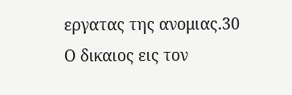εργατας της ανομιας.30 Ο δικαιος εις τον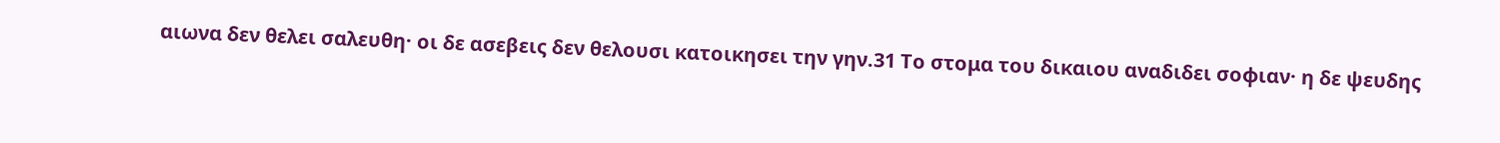αιωνα δεν θελει σαλευθη· οι δε ασεβεις δεν θελουσι κατοικησει την γην.31 Το στομα του δικαιου αναδιδει σοφιαν· η δε ψευδης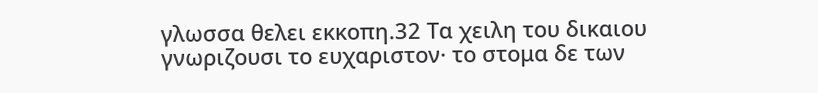γλωσσα θελει εκκοπη.32 Τα χειλη του δικαιου γνωριζουσι το ευχαριστον· το στομα δε των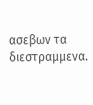ασεβων τα διεστραμμενα.